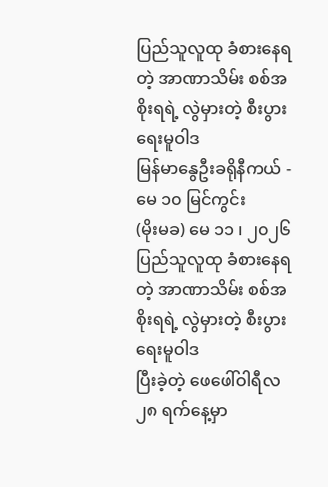ပြည်သူလူထု ခံစားနေရတဲ့ အာဏာသိမ်း စစ်အစိုးရရဲ့ လွဲမှားတဲ့ စီးပွားရေးမူဝါဒ
မြန်မာနွေဦးခရိုနီကယ် - မေ ၁၀ မြင်ကွင်း
(မိုးမခ) မေ ၁၁ ၊ ၂၀၂၆
ပြည်သူလူထု ခံစားနေရတဲ့ အာဏာသိမ်း စစ်အစိုးရရဲ့ လွဲမှားတဲ့ စီးပွားရေးမူဝါဒ
ပြီးခဲ့တဲ့ ဖေဖေါ်ဝါရီလ ၂၈ ရက်နေ့မှာ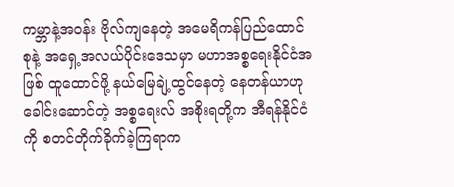ကမ္ဘာနဲ့အဝန်း ဗိုလ်ကျနေတဲ့ အမေရိကန်ပြည်ထောင်စုနဲ့ အရှေ့အလယ်ပိုင်းဒေသမှာ မဟာအစ္စရေးနိုင်ငံအဖြစ် ထူထောင်ဖို့ နယ်မြေချဲ့ထွင်နေတဲ့ နေတန်ယာဟု ခေါင်းဆောင်တဲ့ အစ္စရေးလ် အစိုးရတို့က အီရန်နိုင်ငံကို စတင်တိုက်ခိုက်ခဲ့ကြရာက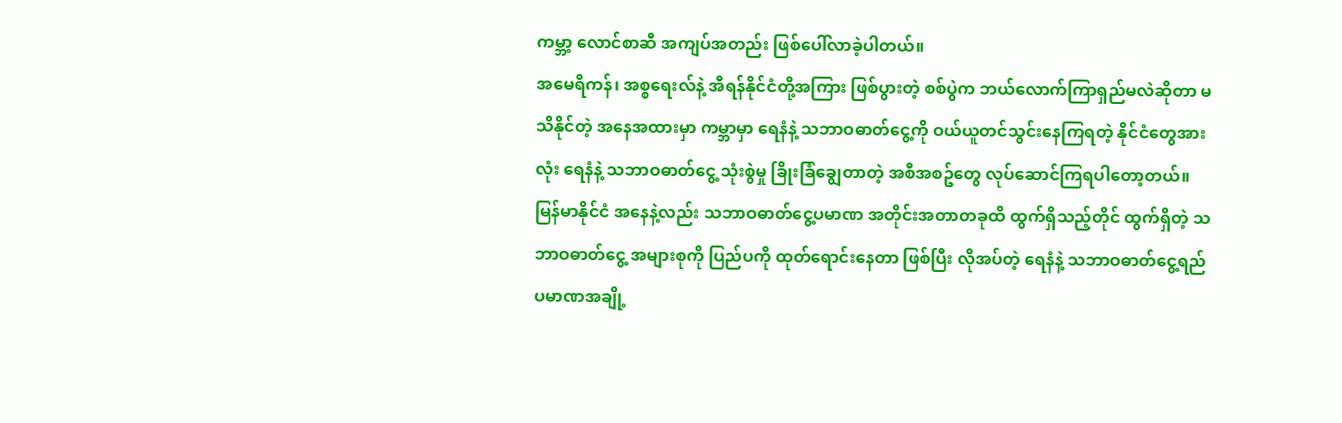ကမ္ဘာ့ လောင်စာဆီ အကျပ်အတည်း ဖြစ်ပေါ်လာခဲ့ပါတယ်။
အမေရိကန်၊ အစ္စရေးလ်နဲ့ အီရန်နိုင်ငံတို့အကြား ဖြစ်ပွားတဲ့ စစ်ပွဲက ဘယ်လောက်ကြာရှည်မလဲဆိုတာ မသိနိုင်တဲ့ အနေအထားမှာ ကမ္ဘာမှာ ရေနံနဲ့ သဘာဝဓာတ်ငွေ့ကို ဝယ်ယူတင်သွင်းနေကြရတဲ့ နိုင်ငံတွေအားလုံး ရေနံနဲ့ သဘာဝဓာတ်ငွေ့ သုံးစွဲမှု ခြိုးခြံချွေတာတဲ့ အစီအစဥ်တွေ လုပ်ဆောင်ကြရပါတော့တယ်။
မြန်မာနိုင်ငံ အနေနဲ့လည်း သဘာဝဓာတ်ငွေ့ပမာဏ အတိုင်းအတာတခုထိ ထွက်ရှိသည့်တိုင် ထွက်ရှိတဲ့ သဘာဝဓာတ်ငွေ့ အများစုကို ပြည်ပကို ထုတ်ရောင်းနေတာ ဖြစ်ပြီး လိုအပ်တဲ့ ရေနံနဲ့ သဘာဝဓာတ်ငွေ့ရည် ပမာဏအချို့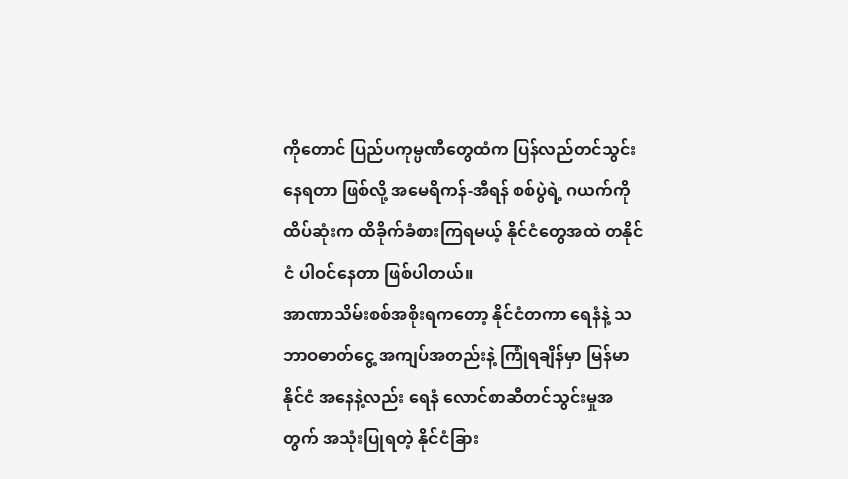ကိုတောင် ပြည်ပကုမ္ပဏီတွေထံက ပြန်လည်တင်သွင်းနေရတာ ဖြစ်လို့ အမေရိကန်-အီရန် စစ်ပွဲရဲ့ ဂယက်ကို ထိပ်ဆုံးက ထိခိုက်ခံစားကြရမယ့် နိုင်ငံတွေအထဲ တနိုင်ငံ ပါဝင်နေတာ ဖြစ်ပါတယ်။
အာဏာသိမ်းစစ်အစိုးရကတော့ နိုင်ငံတကာ ရေနံနဲ့ သဘာဝဓာတ်ငွေ့ အကျပ်အတည်းနဲ့ ကြုံရချိန်မှာ မြန်မာနိုင်ငံ အနေနဲ့လည်း ရေနံ လောင်စာဆီတင်သွင်းမှုအတွက် အသုံးပြုရတဲ့ နိုင်ငံခြား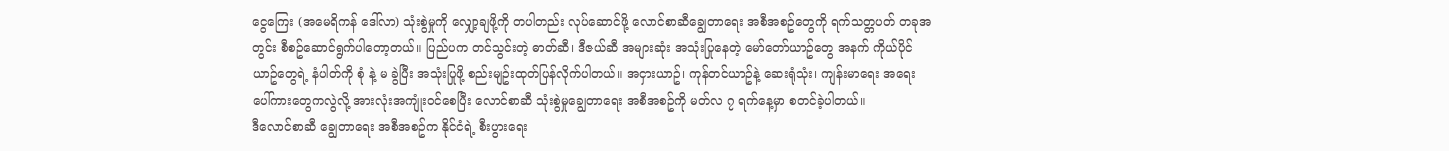ငွေကြေး (အမေရိကန် ဒေါ်လာ) သုံးစွဲမှုကို လျှော့ချဖို့ကို တပါတည်း လုပ်ဆောင်ဖို့ လောင်စာဆီချွေတာရေး အစီအစဥ်တွေကို ရက်သတ္တပတ် တခုအတွင်း စီစဥ်ဆောင်ရွက်ပါတော့တယ်။ ပြည်ပက တင်သွင်းတဲ့ ဓာတ်ဆီ၊ ဒီဇယ်ဆီ အများဆုံး အသုံးပြုနေတဲ့ မော်တော်ယာဥ်တွေ အနက် ကိုယ်ပိုင်ယာဥ်တွေရဲ့ နံပါတ်ကို စုံ နဲ့ မ ခွဲပြီး အသုံးပြုဖို့ စည်းမျဥ်းထုတ်ပြန်လိုက်ပါတယ်။ အငှားယာဥ်၊ ကုန်တင်ယာဥ်နဲ့ ဆေးရုံသုံး၊ ကျန်းမာရေး အရေးပေါ်ကားတွေကလွဲလို့ အားလုံးအကျုံးဝင်စေပြီး လောင်စာဆီ သုံးစွဲမှုချွေတာရေး အစီအစဥ်ကို မတ်လ ၇ ရက်နေ့မှာ စတင်ခဲ့ပါတယ်။
ဒီလောင်စာဆီ ချွေတာရေး အစီအစဥ်က နိုင်ငံရဲ့ စီးပွားရေး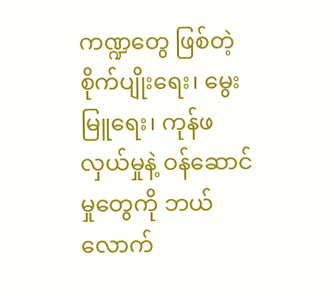ကဏ္ဍတွေ ဖြစ်တဲ့ စိုက်ပျိုးရေး၊ မွေးမြူရေး၊ ကုန်ဖလှယ်မှုနဲ့ ဝန်ဆောင်မှုတွေကို ဘယ်လောက်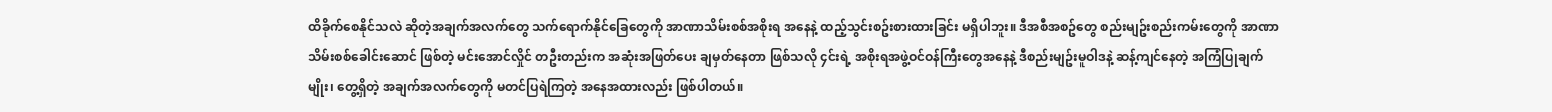ထိခိုက်စေနိုင်သလဲ ဆိုတဲ့အချက်အလက်တွေ သက်ရောက်နိုင်ခြေတွေကို အာဏာသိမ်းစစ်အစိုးရ အနေနဲ့ ထည့်သွင်းစဥ်းစားထားခြင်း မရှိပါဘူး။ ဒီအစီအစဥ်တွေ စည်းမျဥ်းစည်းကမ်းတွေကို အာဏာသိမ်းစစ်ခေါင်းဆောင် ဖြစ်တဲ့ မင်းအောင်လှိုင် တဦးတည်းက အဆုံးအဖြတ်ပေး ချမှတ်နေတာ ဖြစ်သလို ၄င်းရဲ့ အစိုးရအဖွဲ့ဝင်ဝန်ကြီးတွေအနေနဲ့ ဒီစည်းမျဥ်းမူဝါဒနဲ့ ဆန့်ကျင်နေတဲ့ အကြံပြုချက်မျိုး၊ တွေ့ရှိတဲ့ အချက်အလက်တွေကို မတင်ပြရဲကြတဲ့ အနေအထားလည်း ဖြစ်ပါတယ်။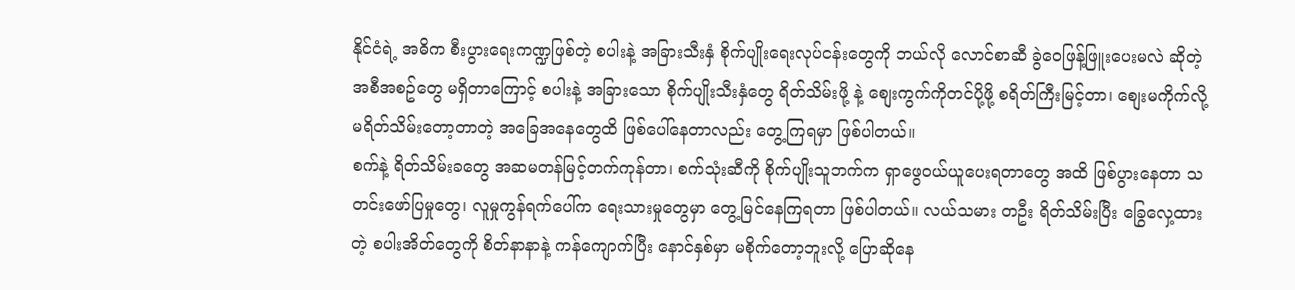နိုင်ငံရဲ့ အဓိက စီးပွားရေးကဏ္ဍဖြစ်တဲ့ စပါးနဲ့ အခြားသီးနှံ စိုက်ပျိုးရေးလုပ်ငန်းတွေကို ဘယ်လို လောင်စာဆီ ခွဲဝေဖြန့်ဖြူးပေးမလဲ ဆိုတဲ့ အစီအစဥ်တွေ မရှိတာကြောင့် စပါးနဲ့ အခြားသော စိုက်ပျိုးသီးနှံတွေ ရိတ်သိမ်းဖို့ နဲ့ စျေးကွက်ကိုတင်ပို့ဖို့ စရိတ်ကြီးမြင့်တာ၊ စျေးမကိုက်လို့ မရိတ်သိမ်းတော့တာတဲ့ အခြေအနေတွေထိ ဖြစ်ပေါ်နေတာလည်း တွေ့ကြရမှာ ဖြစ်ပါတယ်။
စက်နဲ့ ရိတ်သိမ်းခတွေ အဆမတန်မြင့်တက်ကုန်တာ၊ စက်သုံးဆီကို စိုက်ပျိုးသူဘက်က ရှာဖွေဝယ်ယူပေးရတာတွေ အထိ ဖြစ်ပွားနေတာ သတင်းဖော်ပြမှုတွေ၊ လူမှုကွန်ရက်ပေါ်က ရေးသားမှုတွေမှာ တွေ့မြင်နေကြရတာ ဖြစ်ပါတယ်။ လယ်သမား တဦး ရိတ်သိမ်းပြီး ခြွေလှေ့ထားတဲ့ စပါးအိတ်တွေကို စိတ်နာနာနဲ့ ကန်ကျောက်ပြီး နောင်နှစ်မှာ မစိုက်တော့ဘူးလို့ ပြောဆိုနေ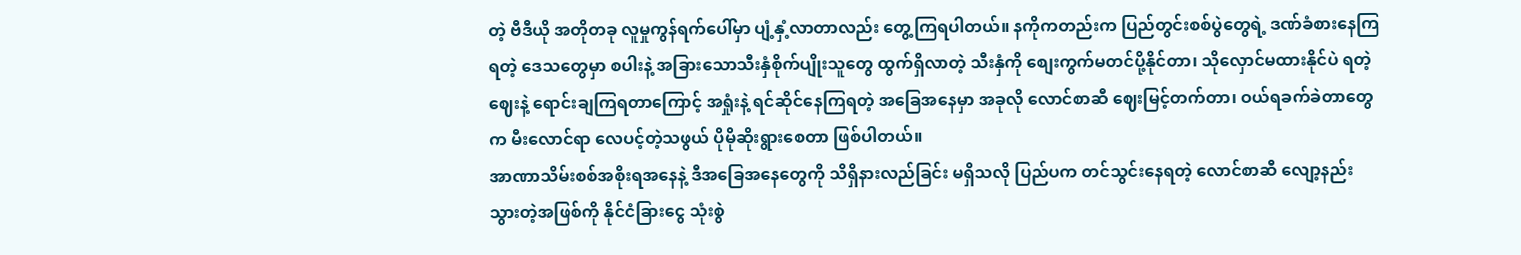တဲ့ ဗီဒီယို အတိုတခု လူမှုကွန်ရက်ပေါ်မှာ ပျံ့နှံ့လာတာလည်း တွေ့ကြရပါတယ်။ နကိုကတည်းက ပြည်တွင်းစစ်ပွဲတွေရဲ့ ဒဏ်ခံစားနေကြရတဲ့ ဒေသတွေမှာ စပါးနဲ့ အခြားသောသီးနှံစိုက်ပျိုးသူတွေ ထွက်ရှိလာတဲ့ သီးနှံကို စျေးကွက်မတင်ပို့နိုင်တာ၊ သိုလှောင်မထားနိုင်ပဲ ရတဲ့ဈေးနဲ့ ရောင်းချကြရတာကြောင့် အရှုံးနဲ့ ရင်ဆိုင်နေကြရတဲ့ အခြေအနေမှာ အခုလို လောင်စာဆီ ဈေးမြင့်တက်တာ၊ ဝယ်ရခက်ခဲတာတွေက မီးလောင်ရာ လေပင့်တဲ့သဖွယ် ပိုမိုဆိုးရွားစေတာ ဖြစ်ပါတယ်။
အာဏာသိမ်းစစ်အစိုးရအနေနဲ့ ဒီအခြေအနေတွေကို သိရှိနားလည်ခြင်း မရှိသလို ပြည်ပက တင်သွင်းနေရတဲ့ လောင်စာဆီ လျော့နည်းသွားတဲ့အဖြစ်ကို နိုင်ငံခြားငွေ သုံးစွဲ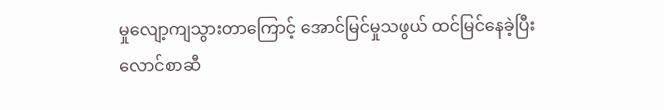မှုလျော့ကျသွားတာကြောင့် အောင်မြင်မှုသဖွယ် ထင်မြင်နေခဲ့ပြီး လောင်စာဆီ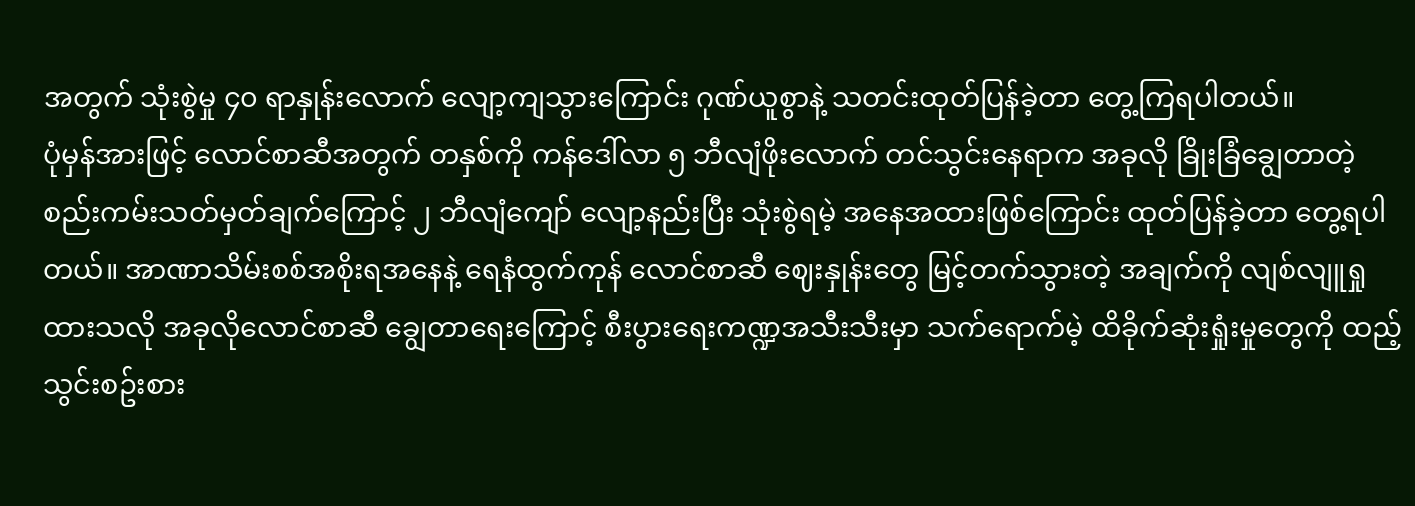အတွက် သုံးစွဲမှု ၄၀ ရာနှုန်းလောက် လျော့ကျသွားကြောင်း ဂုဏ်ယူစွာနဲ့ သတင်းထုတ်ပြန်ခဲ့တာ တွေ့ကြရပါတယ်။
ပုံမှန်အားဖြင့် လောင်စာဆီအတွက် တနှစ်ကို ကန်ဒေါ်လာ ၅ ဘီလျံဖိုးလောက် တင်သွင်းနေရာက အခုလို ခြိုးခြံချွေတာတဲ့ စည်းကမ်းသတ်မှတ်ချက်ကြောင့် ၂ ဘီလျံကျော် လျော့နည်းပြီး သုံးစွဲရမဲ့ အနေအထားဖြစ်ကြောင်း ထုတ်ပြန်ခဲ့တာ တွေ့ရပါတယ်။ အာဏာသိမ်းစစ်အစိုးရအနေနဲ့ ရေနံထွက်ကုန် လောင်စာဆီ ဈေးနှုန်းတွေ မြင့်တက်သွားတဲ့ အချက်ကို လျစ်လျူရှုထားသလို အခုလိုလောင်စာဆီ ချွေတာရေးကြောင့် စီးပွားရေးကဏ္ဍအသီးသီးမှာ သက်ရောက်မဲ့ ထိခိုက်ဆုံးရှုံးမှုတွေကို ထည့်သွင်းစဥ်းစား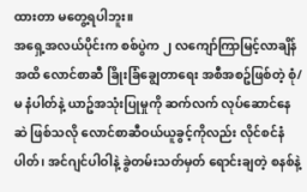ထားတာ မတွေ့ရပါဘူး။
အရှေ့အလယ်ပိုင်းက စစ်ပွဲက ၂ လကျော်ကြာမြင့်လာချိန်အထိ လောင်စာဆီ ခြိုးခြံချွေတာရေး အစီအစဥ်ဖြစ်တဲ့ စုံ/မ နံပါတ်နဲ့ ယာဥ်အသုံးပြုမှုကို ဆက်လက် လုပ်ဆောင်နေဆဲ ဖြစ်သလို လောင်စာဆီဝယ်ယူခွင့်ကိုလည်း လိုင်စင်နံပါတ်၊ အင်ဂျင်ပါဝါနဲ့ ခွဲတမ်းသတ်မှတ် ရောင်းချတဲ့ စနစ်နဲ့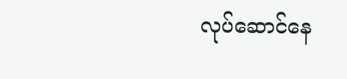လုပ်ဆောင်နေ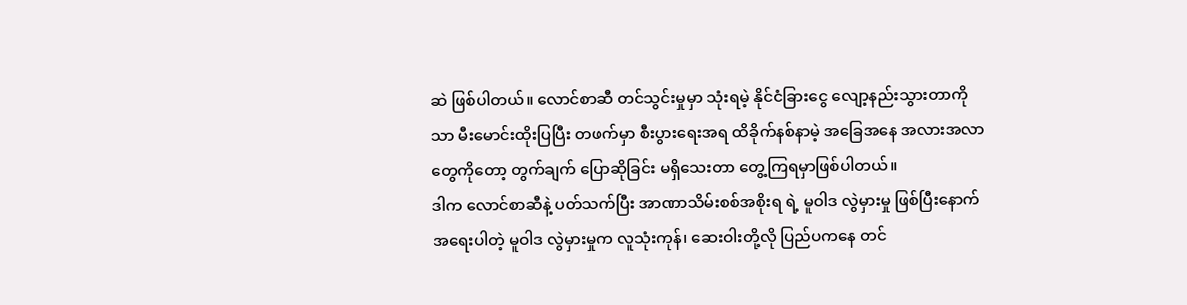ဆဲ ဖြစ်ပါတယ်။ လောင်စာဆီ တင်သွင်းမှုမှာ သုံးရမဲ့ နိုင်ငံခြားငွေ လျော့နည်းသွားတာကိုသာ မီးမောင်းထိုးပြပြီး တဖက်မှာ စီးပွားရေးအရ ထိခိုက်နစ်နာမဲ့ အခြေအနေ အလားအလာတွေကိုတော့ တွက်ချက် ပြောဆိုခြင်း မရှိသေးတာ တွေ့ကြရမှာဖြစ်ပါတယ်။
ဒါက လောင်စာဆီနဲ့ ပတ်သက်ပြီး အာဏာသိမ်းစစ်အစိုးရ ရဲ့ မူဝါဒ လွဲမှားမှု ဖြစ်ပြီးနောက် အရေးပါတဲ့ မူဝါဒ လွဲမှားမှုက လူသုံးကုန်၊ ဆေးဝါးတို့လို ပြည်ပကနေ တင်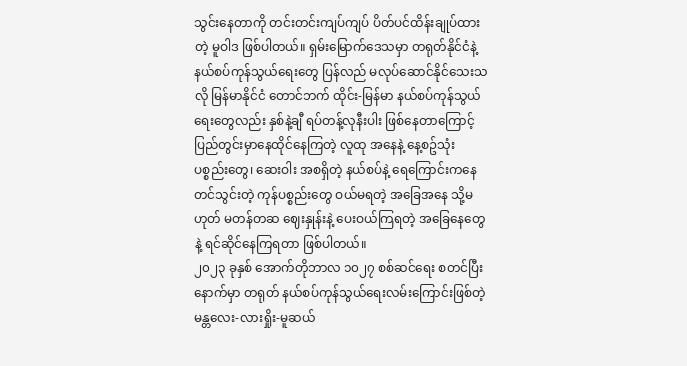သွင်းနေတာကို တင်းတင်းကျပ်ကျပ် ပိတ်ပင်ထိန်းချုပ်ထားတဲ့ မူဝါဒ ဖြစ်ပါတယ်။ ရှမ်းမြောက်ဒေသမှာ တရုတ်နိုင်ငံနဲ့ နယ်စပ်ကုန်သွယ်ရေးတွေ ပြန်လည် မလုပ်ဆောင်နိုင်သေးသလို မြန်မာနိုင်ငံ တောင်ဘက် ထိုင်း-မြန်မာ နယ်စပ်ကုန်သွယ်ရေးတွေလည်း နှစ်နဲ့ချီ ရပ်တန့်လုနီးပါး ဖြစ်နေတာကြောင့် ပြည်တွင်းမှာနေထိုင်နေကြတဲ့ လူထု အနေနဲ့ နေ့စဥ်သုံး ပစ္စည်းတွေ၊ ဆေးဝါး အစရှိတဲ့ နယ်စပ်နဲ့ ရေကြောင်းကနေ တင်သွင်းတဲ့ ကုန်ပစ္စည်းတွေ ဝယ်မရတဲ့ အခြေအနေ သို့မဟုတ် မတန်တဆ ဈေးနှုန်းနဲ့ ပေးဝယ်ကြရတဲ့ အခြေနေတွေနဲ့ ရင်ဆိုင်နေကြရတာ ဖြစ်ပါတယ်။
၂၀၂၃ ခုနှစ် အောက်တိုဘာလ ၁၀၂၇ စစ်ဆင်ရေး စတင်ပြီးနောက်မှာ တရုတ် နယ်စပ်ကုန်သွယ်ရေးလမ်းကြောင်းဖြစ်တဲ့ မန္တလေး-လားရှိုး-မူဆယ်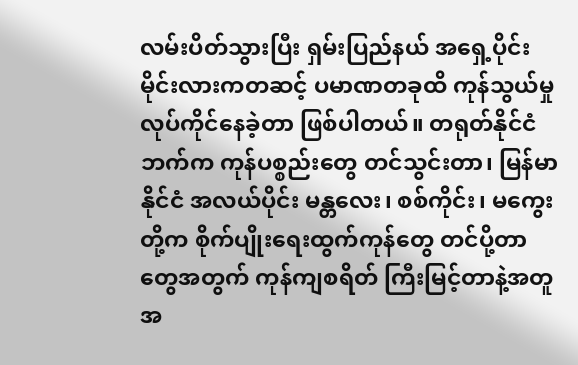လမ်းပိတ်သွားပြီး ရှမ်းပြည်နယ် အရှေ့ပိုင်း မိုင်းလားကတဆင့် ပမာဏတခုထိ ကုန်သွယ်မှု လုပ်ကိုင်နေခဲ့တာ ဖြစ်ပါတယ်။ တရုတ်နိုင်ငံဘက်က ကုန်ပစ္စည်းတွေ တင်သွင်းတာ၊ မြန်မာနိုင်ငံ အလယ်ပိုင်း မန္တလေး၊ စစ်ကိုင်း၊ မကွေးတို့က စိုက်ပျိုးရေးထွက်ကုန်တွေ တင်ပို့တာတွေအတွက် ကုန်ကျစရိတ် ကြီးမြင့်တာနဲ့အတူ အ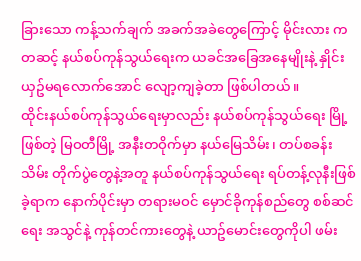ခြားသော ကန့်သက်ချက် အခက်အခဲတွေကြောင့် မိုင်းလား ကတဆင့် နယ်စပ်ကုန်သွယ်ရေးက ယခင်အခြေအနေမျိုးနဲ့ နှိုင်းယှဥ်မရလောက်အောင် လျော့ကျခဲ့တာ ဖြစ်ပါတယ်။
ထိုင်းနယ်စပ်ကုန်သွယ်ရေးမှာလည်း နယ်စပ်ကုန်သွယ်ရေး မြို့ဖြစ်တဲ့ မြဝတီမြို့ အနီးတဝိုက်မှာ နယ်မြေသိမ်း၊ တပ်စခန်းသိမ်း တိုက်ပွဲတွေနဲ့အတူ နယ်စပ်ကုန်သွယ်ရေး ရပ်တန့်လုနီးဖြစ်ခဲ့ရာက နောက်ပိုင်းမှာ တရားမဝင် မှောင်ခိုကုန်စည်တွေ စစ်ဆင်ရေး အသွင်နဲ့ ကုန်တင်ကားတွေနဲ့ ယာဥ်မောင်းတွေကိုပါ ဖမ်း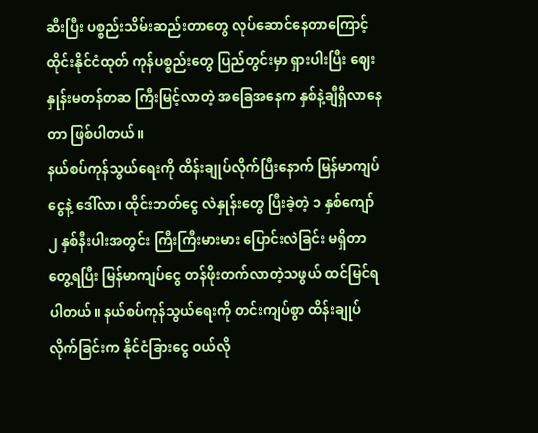ဆီးပြီး ပစ္စည်းသိမ်းဆည်းတာတွေ လုပ်ဆောင်နေတာကြောင့် ထိုင်းနိုင်ငံထုတ် ကုန်ပစ္စည်းတွေ ပြည်တွင်းမှာ ရှားပါးပြီး ဈေးနှုန်းမတန်တဆ ကြီးမြင့်လာတဲ့ အခြေအနေက နှစ်နဲ့ချီရှိလာနေတာ ဖြစ်ပါတယ်။
နယ်စပ်ကုန်သွယ်ရေးကို ထိန်းချုပ်လိုက်ပြီးနောက် မြန်မာကျပ်ငွေနဲ့ ဒေါ်လာ၊ ထိုင်းဘတ်ငွေ လဲနှုန်းတွေ ပြီးခဲ့တဲ့ ၁ နှစ်ကျော် ၂ နှစ်နီးပါးအတွင်း ကြီးကြီးမားမား ပြောင်းလဲခြင်း မရှိတာတွေ့ရပြီး မြန်မာကျပ်ငွေ တန်ဖိုးတက်လာတဲ့သဖွယ် ထင်မြင်ရပါတယ်။ နယ်စပ်ကုန်သွယ်ရေးကို တင်းကျပ်စွာ ထိန်းချုပ်လိုက်ခြင်းက နိုင်ငံခြားငွေ ဝယ်လို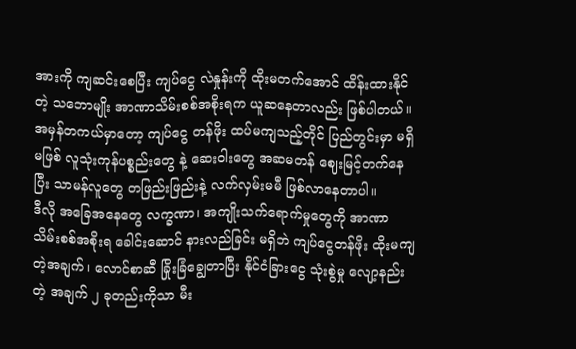အားကို ကျဆင်းစေပြီး ကျပ်ငွေ လဲနှုန်းကို ထိုးမတက်အောင် ထိန်းထားနိုင်တဲ့ သဘောမျိုး အာဏာသိမ်းစစ်အစိုးရက ယူဆနေတာလည်း ဖြစ်ပါတယ်။
အမှန်တကယ်မှာတော့ ကျပ်ငွေ တန်ဖိုး ထပ်မကျသည့်တိုင် ပြည်တွင်းမှာ မရှိမဖြစ် လူသုံးကုန်ပစ္စည်းတွေ နဲ့ ဆေးဝါးတွေ အဆမတန် ဈေးမြင့်တက်နေပြီး သာမန်လူတွေ တဖြည်းဖြည်းနဲ့ လက်လှမ်းမမီ ဖြစ်လာနေတာပါ။
ဒီလို အခြေအနေတွေ လက္ခဏာ၊ အကျိုးသက်ရောက်မှုတွေကို အာဏာသိမ်းစစ်အစိုးရ ခေါင်းဆောင် နားလည်ခြင်း မရှိဘဲ ကျပ်ငွေတန်ဖိုး ထိုးမကျတဲ့အချက်၊ လောင်စာဆီ ခြိုးခြံချွေတာပြီး နိုင်ငံခြားငွေ သုံးစွဲမှု လျော့နည်းတဲ့ အချက် ၂ ခုတည်းကိုသာ မီး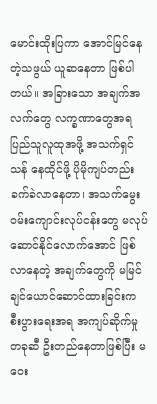မောင်းထိုးပြကာ အောင်မြင်နေတဲ့သဖွယ် ယူဆနေတာ ဖြစ်ပါတယ်။ အခြားသော အချက်အလက်တွေ လက္ခဏာတွေအရ ပြည်သူလူထုအဖို့ အသက်ရှင်သန် နေထိုင်ဖို့ ပိုမိုကျပ်တည်း ခက်ခဲလာနေတာ၊ အသက်မွေးဝမ်းကျောင်းလုပ်ငန်းတွေ မလုပ်ဆောင်နိုင်လောက်အောင် ဖြစ်လာနေတဲ့ အချက်တွေကို မမြင်ချင်ယောင်ဆောင်ထားခြင်းက စီးပွားရေးအရ အကျပ်ဆိုက်မှုတခုဆီ ဦးတည်နေတာဖြစ်ပြီး မဝေး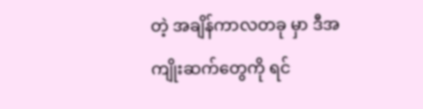တဲ့ အချိန်ကာလတခု မှာ ဒီအကျိုးဆက်တွေကို ရင်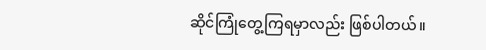ဆိုင်ကြုံတွေ့ကြရမှာလည်း ဖြစ်ပါတယ်။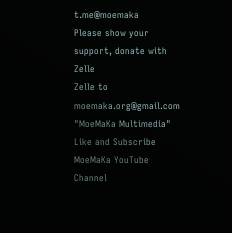t.me@moemaka
Please show your support, donate with Zelle
Zelle to moemaka.org@gmail.com "MoeMaKa Multimedia"
Like and Subscribe MoeMaKa YouTube Channel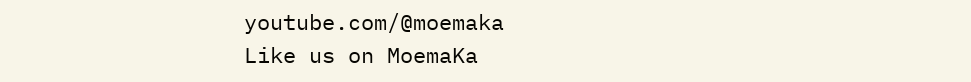youtube.com/@moemaka
Like us on MoemaKa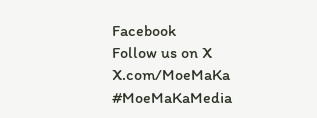Facebook
Follow us on X
X.com/MoeMaKa
#MoeMaKaMedia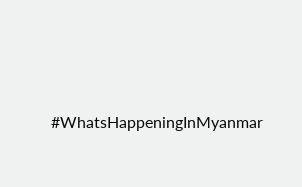#WhatsHappeningInMyanmar